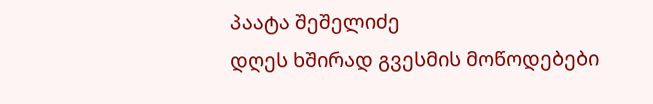პაატა შეშელიძე
დღეს ხშირად გვესმის მოწოდებები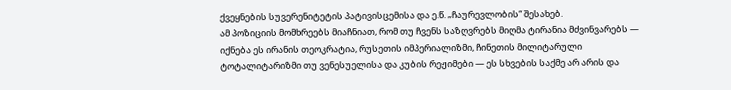ქვეყნების სუვერენიტეტის პატივისცემისა და ე.წ. „ჩაურევლობის“ შესახებ.
ამ პოზიციის მომხრეებს მიაჩნიათ, რომ თუ ჩვენს საზღვრებს მიღმა ტირანია მძვინვარებს — იქნება ეს ირანის თეოკრატია, რუსეთის იმპერიალიზმი, ჩინეთის მილიტარული ტოტალიტარიზმი თუ ვენესუელისა და კუბის რეჟიმები — ეს სხვების საქმე არ არის და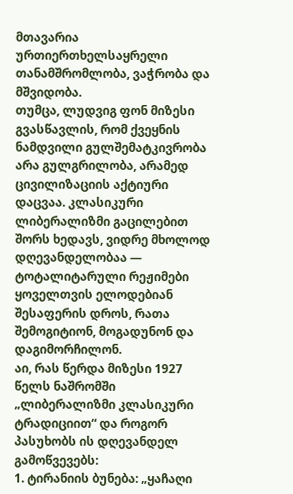მთავარია ურთიერთხელსაყრელი თანამშრომლობა, ვაჭრობა და მშვიდობა.
თუმცა, ლუდვიგ ფონ მიზესი გვასწავლის, რომ ქვეყნის ნამდვილი გულშემატკივრობა არა გულგრილობა, არამედ ცივილიზაციის აქტიური დაცვაა. კლასიკური ლიბერალიზმი გაცილებით შორს ხედავს, ვიდრე მხოლოდ დღევანდელობაა — ტოტალიტარული რეჟიმები ყოველთვის ელოდებიან შესაფერის დროს, რათა შემოგიტიონ, მოგადუნონ და დაგიმორჩილონ.
აი, რას წერდა მიზესი 1927 წელს ნაშრომში „ლიბერალიზმი კლასიკური ტრადიციით“ და როგორ პასუხობს ის დღევანდელ გამოწვევებს:
1. ტირანიის ბუნება: „ყაჩაღი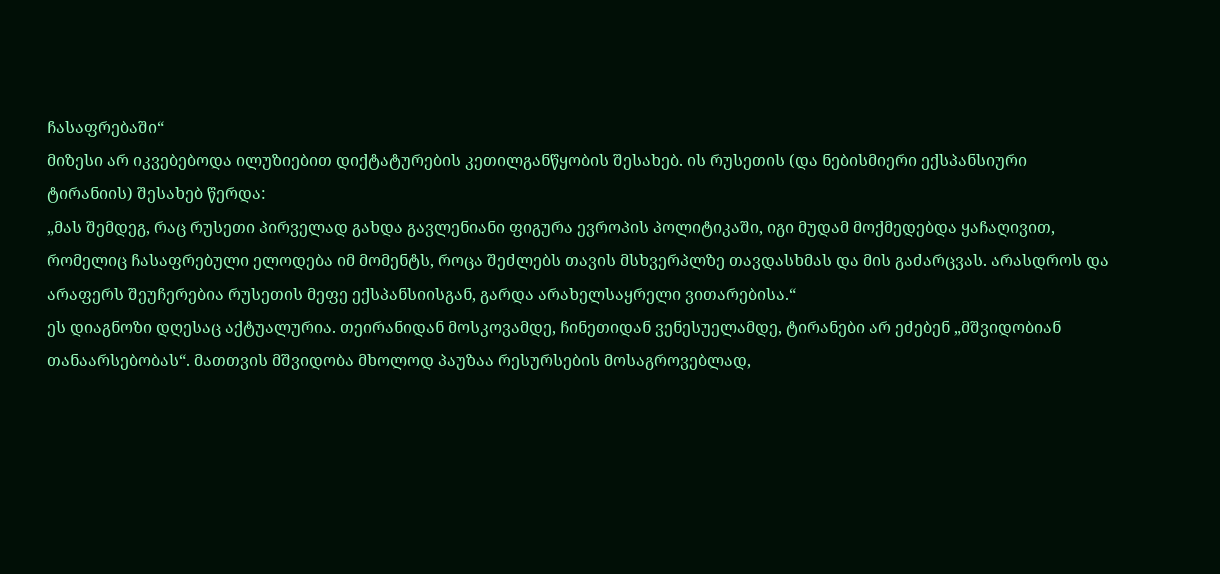ჩასაფრებაში“
მიზესი არ იკვებებოდა ილუზიებით დიქტატურების კეთილგანწყობის შესახებ. ის რუსეთის (და ნებისმიერი ექსპანსიური ტირანიის) შესახებ წერდა:
„მას შემდეგ, რაც რუსეთი პირველად გახდა გავლენიანი ფიგურა ევროპის პოლიტიკაში, იგი მუდამ მოქმედებდა ყაჩაღივით, რომელიც ჩასაფრებული ელოდება იმ მომენტს, როცა შეძლებს თავის მსხვერპლზე თავდასხმას და მის გაძარცვას. არასდროს და არაფერს შეუჩერებია რუსეთის მეფე ექსპანსიისგან, გარდა არახელსაყრელი ვითარებისა.“
ეს დიაგნოზი დღესაც აქტუალურია. თეირანიდან მოსკოვამდე, ჩინეთიდან ვენესუელამდე, ტირანები არ ეძებენ „მშვიდობიან თანაარსებობას“. მათთვის მშვიდობა მხოლოდ პაუზაა რესურსების მოსაგროვებლად,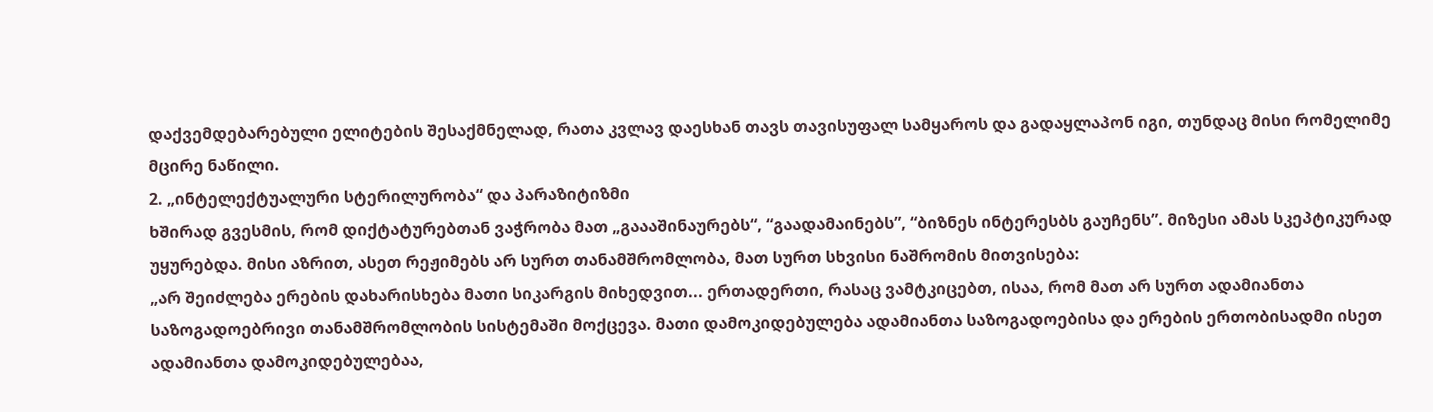დაქვემდებარებული ელიტების შესაქმნელად, რათა კვლავ დაესხან თავს თავისუფალ სამყაროს და გადაყლაპონ იგი, თუნდაც მისი რომელიმე მცირე ნაწილი.
2. „ინტელექტუალური სტერილურობა“ და პარაზიტიზმი
ხშირად გვესმის, რომ დიქტატურებთან ვაჭრობა მათ „გაააშინაურებს“, “გაადამაინებს”, “ბიზნეს ინტერესბს გაუჩენს”. მიზესი ამას სკეპტიკურად უყურებდა. მისი აზრით, ასეთ რეჟიმებს არ სურთ თანამშრომლობა, მათ სურთ სხვისი ნაშრომის მითვისება:
„არ შეიძლება ერების დახარისხება მათი სიკარგის მიხედვით... ერთადერთი, რასაც ვამტკიცებთ, ისაა, რომ მათ არ სურთ ადამიანთა საზოგადოებრივი თანამშრომლობის სისტემაში მოქცევა. მათი დამოკიდებულება ადამიანთა საზოგადოებისა და ერების ერთობისადმი ისეთ ადამიანთა დამოკიდებულებაა,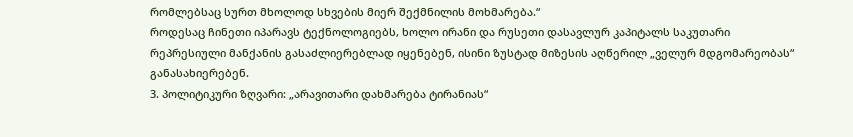რომლებსაც სურთ მხოლოდ სხვების მიერ შექმნილის მოხმარება.“
როდესაც ჩინეთი იპარავს ტექნოლოგიებს, ხოლო ირანი და რუსეთი დასავლურ კაპიტალს საკუთარი რეპრესიული მანქანის გასაძლიერებლად იყენებენ, ისინი ზუსტად მიზესის აღწერილ „ველურ მდგომარეობას“ განასახიერებენ.
3. პოლიტიკური ზღვარი: „არავითარი დახმარება ტირანიას“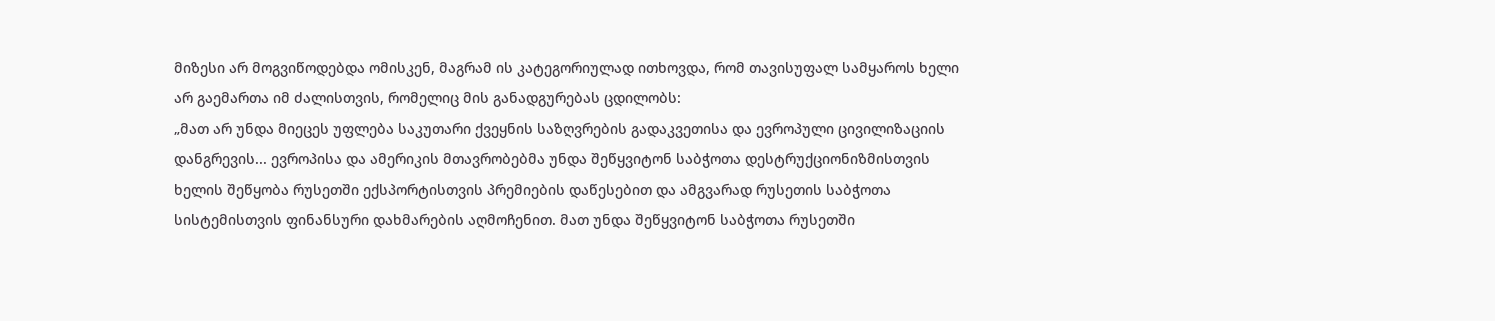მიზესი არ მოგვიწოდებდა ომისკენ, მაგრამ ის კატეგორიულად ითხოვდა, რომ თავისუფალ სამყაროს ხელი არ გაემართა იმ ძალისთვის, რომელიც მის განადგურებას ცდილობს:
„მათ არ უნდა მიეცეს უფლება საკუთარი ქვეყნის საზღვრების გადაკვეთისა და ევროპული ცივილიზაციის დანგრევის... ევროპისა და ამერიკის მთავრობებმა უნდა შეწყვიტონ საბჭოთა დესტრუქციონიზმისთვის ხელის შეწყობა რუსეთში ექსპორტისთვის პრემიების დაწესებით და ამგვარად რუსეთის საბჭოთა სისტემისთვის ფინანსური დახმარების აღმოჩენით. მათ უნდა შეწყვიტონ საბჭოთა რუსეთში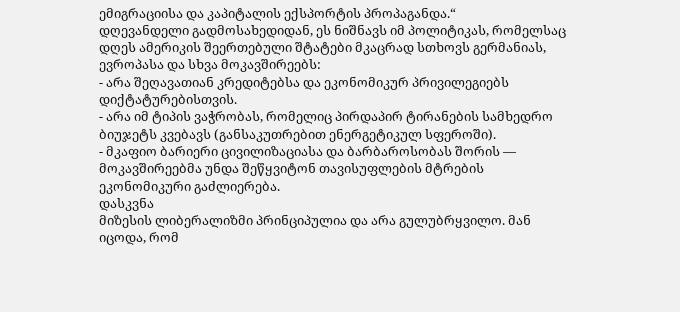ემიგრაციისა და კაპიტალის ექსპორტის პროპაგანდა.“
დღევანდელი გადმოსახედიდან, ეს ნიშნავს იმ პოლიტიკას, რომელსაც დღეს ამერიკის შეერთებული შტატები მკაცრად სთხოვს გერმანიას, ევროპასა და სხვა მოკავშირეებს:
- არა შეღავათიან კრედიტებსა და ეკონომიკურ პრივილეგიებს დიქტატურებისთვის.
- არა იმ ტიპის ვაჭრობას, რომელიც პირდაპირ ტირანების სამხედრო ბიუჯეტს კვებავს (განსაკუთრებით ენერგეტიკულ სფეროში).
- მკაფიო ბარიერი ცივილიზაციასა და ბარბაროსობას შორის — მოკავშირეებმა უნდა შეწყვიტონ თავისუფლების მტრების ეკონომიკური გაძლიერება.
დასკვნა
მიზესის ლიბერალიზმი პრინციპულია და არა გულუბრყვილო. მან იცოდა, რომ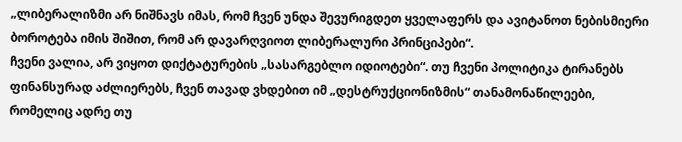„ლიბერალიზმი არ ნიშნავს იმას, რომ ჩვენ უნდა შევურიგდეთ ყველაფერს და ავიტანოთ ნებისმიერი ბოროტება იმის შიშით, რომ არ დავარღვიოთ ლიბერალური პრინციპები“.
ჩვენი ვალია, არ ვიყოთ დიქტატურების „სასარგებლო იდიოტები“. თუ ჩვენი პოლიტიკა ტირანებს ფინანსურად აძლიერებს, ჩვენ თავად ვხდებით იმ „დესტრუქციონიზმის“ თანამონაწილეები, რომელიც ადრე თუ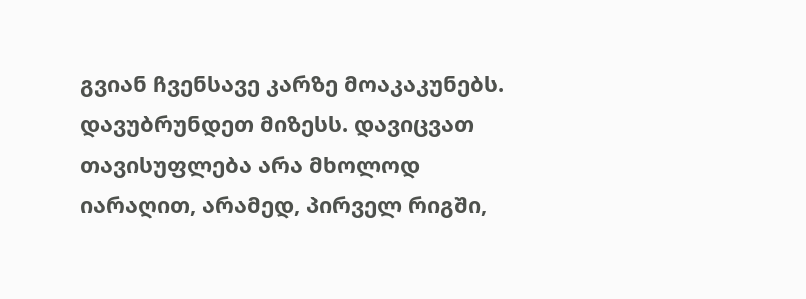გვიან ჩვენსავე კარზე მოაკაკუნებს.
დავუბრუნდეთ მიზესს. დავიცვათ თავისუფლება არა მხოლოდ იარაღით, არამედ, პირველ რიგში,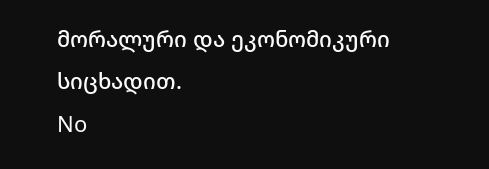მორალური და ეკონომიკური სიცხადით.
No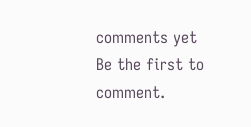comments yet
Be the first to comment.